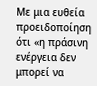Με μια ευθεία προειδοποίηση ότι «η πράσινη ενέργεια δεν μπορεί να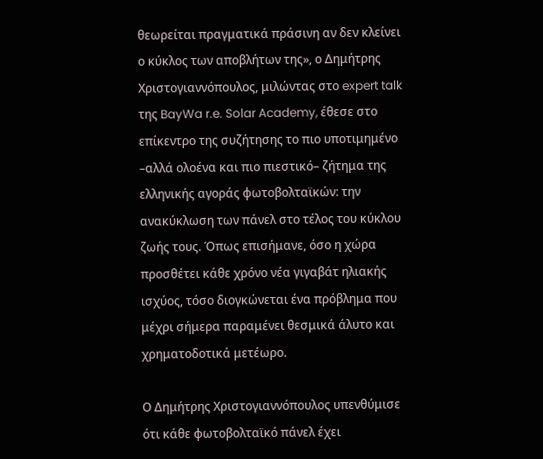θεωρείται πραγματικά πράσινη αν δεν κλείνει ο κύκλος των αποβλήτων της», ο Δημήτρης Χριστογιαννόπουλος, μιλώντας στο expert talk της BayWa r.e. Solar Academy, έθεσε στο επίκεντρο της συζήτησης το πιο υποτιμημένο –αλλά ολοένα και πιο πιεστικό– ζήτημα της ελληνικής αγοράς φωτοβολταϊκών: την ανακύκλωση των πάνελ στο τέλος του κύκλου ζωής τους. Όπως επισήμανε, όσο η χώρα προσθέτει κάθε χρόνο νέα γιγαβάτ ηλιακής ισχύος, τόσο διογκώνεται ένα πρόβλημα που μέχρι σήμερα παραμένει θεσμικά άλυτο και χρηματοδοτικά μετέωρο.

Ο Δημήτρης Χριστογιαννόπουλος υπενθύμισε ότι κάθε φωτοβολταϊκό πάνελ έχει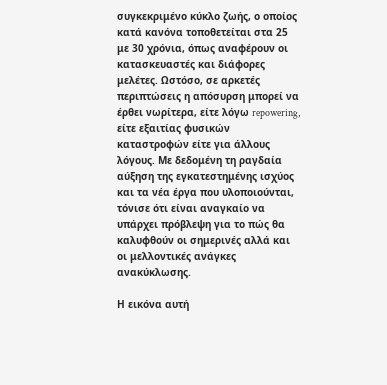συγκεκριμένο κύκλο ζωής, ο οποίος κατά κανόνα τοποθετείται στα 25 με 30 χρόνια, όπως αναφέρουν οι κατασκευαστές και διάφορες μελέτες. Ωστόσο, σε αρκετές περιπτώσεις η απόσυρση μπορεί να έρθει νωρίτερα, είτε λόγω repowering, είτε εξαιτίας φυσικών καταστροφών είτε για άλλους λόγους. Με δεδομένη τη ραγδαία αύξηση της εγκατεστημένης ισχύος και τα νέα έργα που υλοποιούνται, τόνισε ότι είναι αναγκαίο να υπάρχει πρόβλεψη για το πώς θα καλυφθούν οι σημερινές αλλά και οι μελλοντικές ανάγκες ανακύκλωσης.

Η εικόνα αυτή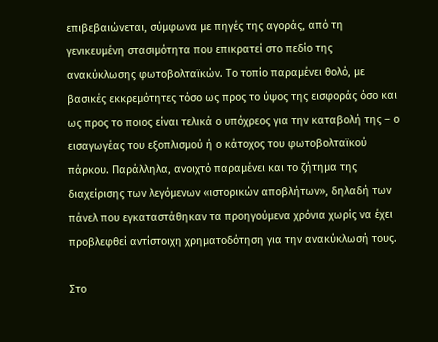επιβεβαιώνεται, σύμφωνα με πηγές της αγοράς, από τη γενικευμένη στασιμότητα που επικρατεί στο πεδίο της ανακύκλωσης φωτοβολταϊκών. Το τοπίο παραμένει θολό, με βασικές εκκρεμότητες τόσο ως προς το ύψος της εισφοράς όσο και ως προς το ποιος είναι τελικά ο υπόχρεος για την καταβολή της – ο εισαγωγέας του εξοπλισμού ή ο κάτοχος του φωτοβολταϊκού πάρκου. Παράλληλα, ανοιχτό παραμένει και το ζήτημα της διαχείρισης των λεγόμενων «ιστορικών αποβλήτων», δηλαδή των πάνελ που εγκαταστάθηκαν τα προηγούμενα χρόνια χωρίς να έχει προβλεφθεί αντίστοιχη χρηματοδότηση για την ανακύκλωσή τους.

Στο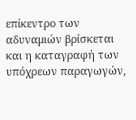επίκεντρο των αδυναμιών βρίσκεται και η καταγραφή των υπόχρεων παραγωγών,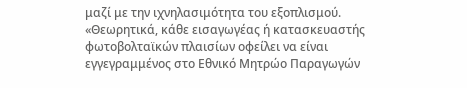μαζί με την ιχνηλασιμότητα του εξοπλισμού. «Θεωρητικά, κάθε εισαγωγέας ή κατασκευαστής φωτοβολταϊκών πλαισίων οφείλει να είναι εγγεγραμμένος στο Εθνικό Μητρώο Παραγωγών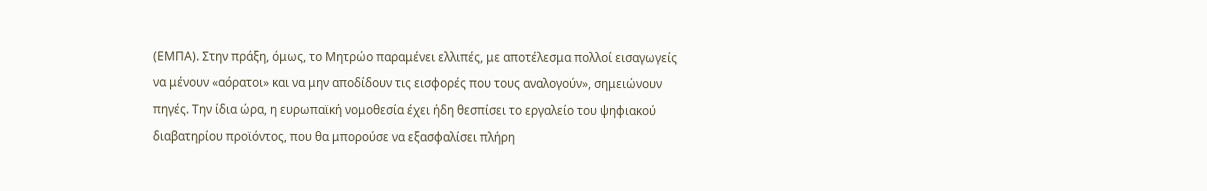(ΕΜΠΑ). Στην πράξη, όμως, το Μητρώο παραμένει ελλιπές, με αποτέλεσμα πολλοί εισαγωγείς να μένουν «αόρατοι» και να μην αποδίδουν τις εισφορές που τους αναλογούν», σημειώνουν πηγές. Την ίδια ώρα, η ευρωπαϊκή νομοθεσία έχει ήδη θεσπίσει το εργαλείο του ψηφιακού διαβατηρίου προϊόντος, που θα μπορούσε να εξασφαλίσει πλήρη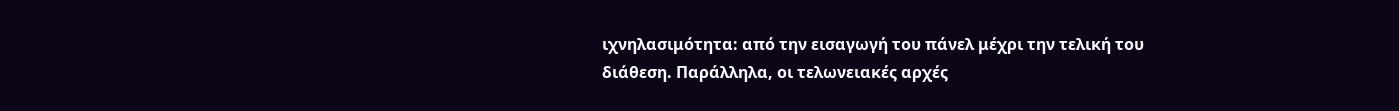ιχνηλασιμότητα: από την εισαγωγή του πάνελ μέχρι την τελική του διάθεση. Παράλληλα, οι τελωνειακές αρχές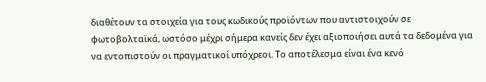διαθέτουν τα στοιχεία για τους κωδικούς προϊόντων που αντιστοιχούν σε φωτοβολταϊκά, ωστόσο μέχρι σήμερα κανείς δεν έχει αξιοποιήσει αυτά τα δεδομένα για να εντοπιστούν οι πραγματικοί υπόχρεοι. Το αποτέλεσμα είναι ένα κενό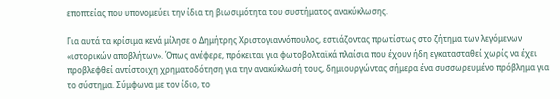εποπτείας που υπονομεύει την ίδια τη βιωσιμότητα του συστήματος ανακύκλωσης.

Για αυτά τα κρίσιμα κενά μίλησε ο Δημήτρης Χριστογιαννόπουλος, εστιάζοντας πρωτίστως στο ζήτημα των λεγόμενων «ιστορικών αποβλήτων». Όπως ανέφερε, πρόκειται για φωτοβολταϊκά πλαίσια που έχουν ήδη εγκατασταθεί χωρίς να έχει προβλεφθεί αντίστοιχη χρηματοδότηση για την ανακύκλωσή τους, δημιουργώντας σήμερα ένα συσσωρευμένο πρόβλημα για το σύστημα. Σύμφωνα με τον ίδιο, το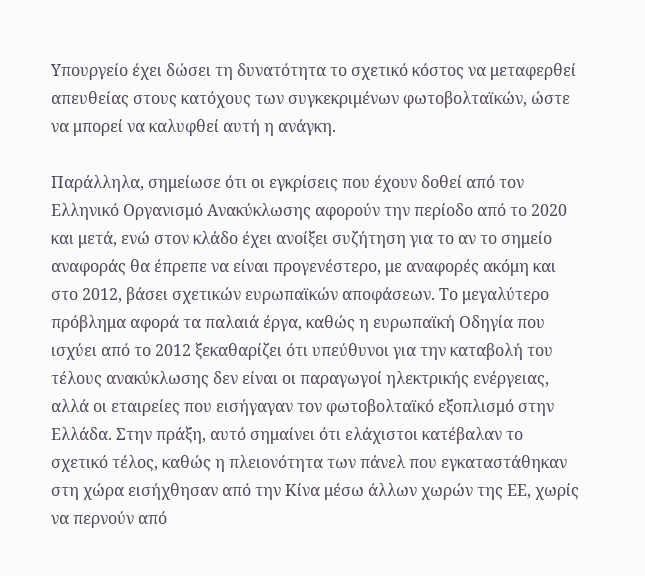Υπουργείο έχει δώσει τη δυνατότητα το σχετικό κόστος να μεταφερθεί απευθείας στους κατόχους των συγκεκριμένων φωτοβολταϊκών, ώστε να μπορεί να καλυφθεί αυτή η ανάγκη.

Παράλληλα, σημείωσε ότι οι εγκρίσεις που έχουν δοθεί από τον Ελληνικό Οργανισμό Ανακύκλωσης αφορούν την περίοδο από το 2020 και μετά, ενώ στον κλάδο έχει ανοίξει συζήτηση για το αν το σημείο αναφοράς θα έπρεπε να είναι προγενέστερο, με αναφορές ακόμη και στο 2012, βάσει σχετικών ευρωπαϊκών αποφάσεων. Το μεγαλύτερο πρόβλημα αφορά τα παλαιά έργα, καθώς η ευρωπαϊκή Οδηγία που ισχύει από το 2012 ξεκαθαρίζει ότι υπεύθυνοι για την καταβολή του τέλους ανακύκλωσης δεν είναι οι παραγωγοί ηλεκτρικής ενέργειας, αλλά οι εταιρείες που εισήγαγαν τον φωτοβολταϊκό εξοπλισμό στην Ελλάδα. Στην πράξη, αυτό σημαίνει ότι ελάχιστοι κατέβαλαν το σχετικό τέλος, καθώς η πλειονότητα των πάνελ που εγκαταστάθηκαν στη χώρα εισήχθησαν από την Κίνα μέσω άλλων χωρών της ΕΕ, χωρίς να περνούν από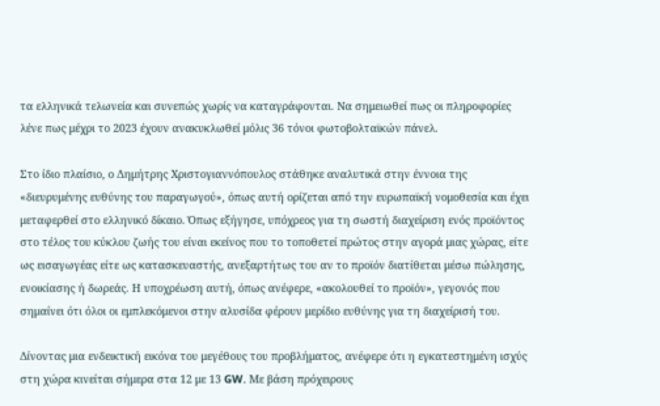τα ελληνικά τελωνεία και συνεπώς χωρίς να καταγράφονται. Να σημειωθεί πως οι πληροφορίες λένε πως μέχρι το 2023 έχουν ανακυκλωθεί μόλις 36 τόνοι φωτοβολταϊκών πάνελ.

Στο ίδιο πλαίσιο, ο Δημήτρης Χριστογιαννόπουλος στάθηκε αναλυτικά στην έννοια της «διευρυμένης ευθύνης του παραγωγού», όπως αυτή ορίζεται από την ευρωπαϊκή νομοθεσία και έχει μεταφερθεί στο ελληνικό δίκαιο. Όπως εξήγησε, υπόχρεος για τη σωστή διαχείριση ενός προϊόντος στο τέλος του κύκλου ζωής του είναι εκείνος που το τοποθετεί πρώτος στην αγορά μιας χώρας, είτε ως εισαγωγέας είτε ως κατασκευαστής, ανεξαρτήτως του αν το προϊόν διατίθεται μέσω πώλησης, ενοικίασης ή δωρεάς. Η υποχρέωση αυτή, όπως ανέφερε, «ακολουθεί το προϊόν», γεγονός που σημαίνει ότι όλοι οι εμπλεκόμενοι στην αλυσίδα φέρουν μερίδιο ευθύνης για τη διαχείρισή του.

Δίνοντας μια ενδεικτική εικόνα του μεγέθους του προβλήματος, ανέφερε ότι η εγκατεστημένη ισχύς στη χώρα κινείται σήμερα στα 12 με 13 GW. Με βάση πρόχειρους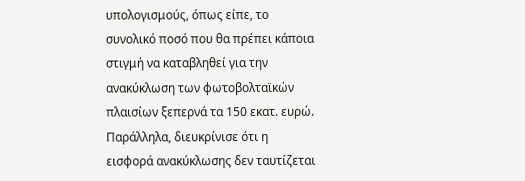υπολογισμούς, όπως είπε, το συνολικό ποσό που θα πρέπει κάποια στιγμή να καταβληθεί για την ανακύκλωση των φωτοβολταϊκών πλαισίων ξεπερνά τα 150 εκατ. ευρώ. Παράλληλα, διευκρίνισε ότι η εισφορά ανακύκλωσης δεν ταυτίζεται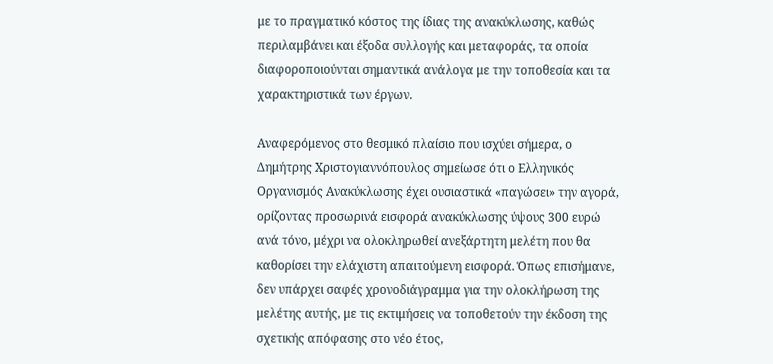με το πραγματικό κόστος της ίδιας της ανακύκλωσης, καθώς περιλαμβάνει και έξοδα συλλογής και μεταφοράς, τα οποία διαφοροποιούνται σημαντικά ανάλογα με την τοποθεσία και τα χαρακτηριστικά των έργων.

Αναφερόμενος στο θεσμικό πλαίσιο που ισχύει σήμερα, ο Δημήτρης Χριστογιαννόπουλος σημείωσε ότι ο Ελληνικός Οργανισμός Ανακύκλωσης έχει ουσιαστικά «παγώσει» την αγορά, ορίζοντας προσωρινά εισφορά ανακύκλωσης ύψους 300 ευρώ ανά τόνο, μέχρι να ολοκληρωθεί ανεξάρτητη μελέτη που θα καθορίσει την ελάχιστη απαιτούμενη εισφορά. Όπως επισήμανε, δεν υπάρχει σαφές χρονοδιάγραμμα για την ολοκλήρωση της μελέτης αυτής, με τις εκτιμήσεις να τοποθετούν την έκδοση της σχετικής απόφασης στο νέο έτος,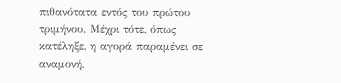πιθανότατα εντός του πρώτου τριμήνου. Μέχρι τότε, όπως κατέληξε, η αγορά παραμένει σε αναμονή,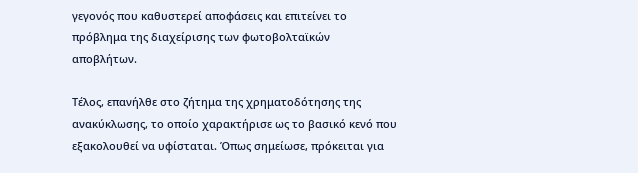γεγονός που καθυστερεί αποφάσεις και επιτείνει το πρόβλημα της διαχείρισης των φωτοβολταϊκών αποβλήτων.

Τέλος, επανήλθε στο ζήτημα της χρηματοδότησης της ανακύκλωσης, το οποίο χαρακτήρισε ως το βασικό κενό που εξακολουθεί να υφίσταται. Όπως σημείωσε, πρόκειται για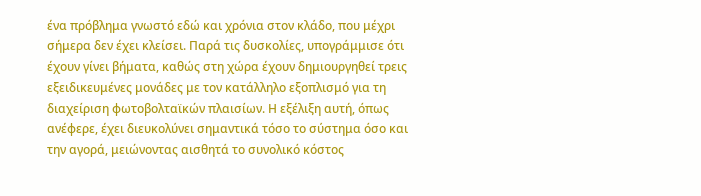ένα πρόβλημα γνωστό εδώ και χρόνια στον κλάδο, που μέχρι σήμερα δεν έχει κλείσει. Παρά τις δυσκολίες, υπογράμμισε ότι έχουν γίνει βήματα, καθώς στη χώρα έχουν δημιουργηθεί τρεις εξειδικευμένες μονάδες με τον κατάλληλο εξοπλισμό για τη διαχείριση φωτοβολταϊκών πλαισίων. Η εξέλιξη αυτή, όπως ανέφερε, έχει διευκολύνει σημαντικά τόσο το σύστημα όσο και την αγορά, μειώνοντας αισθητά το συνολικό κόστος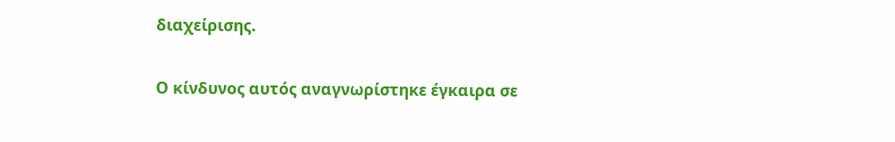διαχείρισης.

Ο κίνδυνος αυτός αναγνωρίστηκε έγκαιρα σε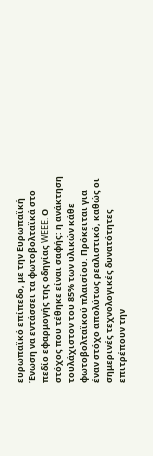ευρωπαϊκό επίπεδο, με την Ευρωπαϊκή Ένωση να εντάσσει τα φωτοβολταϊκά στο πεδίο εφαρμογής της οδηγίας WEEE. Ο στόχος που τέθηκε είναι σαφής: η ανάκτηση τουλάχιστον του 85% των υλικών κάθε φωτοβολταϊκού πλαισίου. Πρόκειται για έναν στόχο απολύτως ρεαλιστικό, καθώς οι σημερινές τεχνολογικές δυνατότητες επιτρέπουν την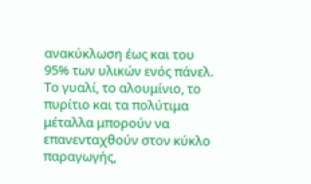ανακύκλωση έως και του 95% των υλικών ενός πάνελ. Το γυαλί, το αλουμίνιο, το πυρίτιο και τα πολύτιμα μέταλλα μπορούν να επανενταχθούν στον κύκλο παραγωγής,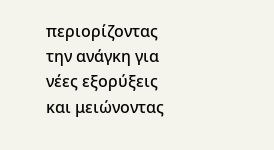περιορίζοντας την ανάγκη για νέες εξορύξεις και μειώνοντας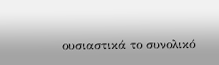ουσιαστικά το συνολικό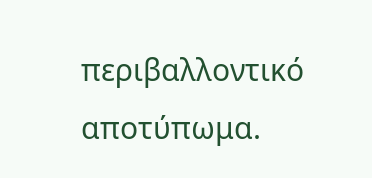περιβαλλοντικό αποτύπωμα.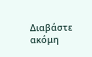Διαβάστε ακόμη